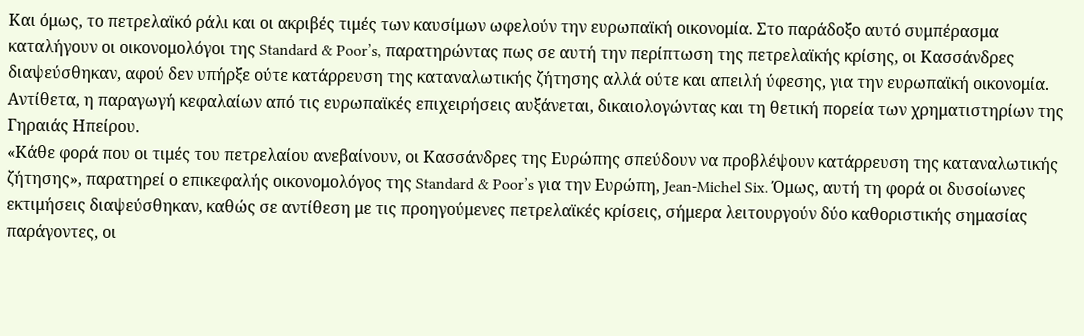Και όμως, το πετρελαϊκό ράλι και οι ακριβές τιμές των καυσίμων ωφελούν την ευρωπαϊκή οικονομία. Στο παράδοξο αυτό συμπέρασμα καταλήγουν οι οικονομολόγοι της Standard & Poor’s, παρατηρώντας πως σε αυτή την περίπτωση της πετρελαϊκής κρίσης, οι Κασσάνδρες διαψεύσθηκαν, αφού δεν υπήρξε ούτε κατάρρευση της καταναλωτικής ζήτησης αλλά ούτε και απειλή ύφεσης, για την ευρωπαϊκή οικονομία. Αντίθετα, η παραγωγή κεφαλαίων από τις ευρωπαϊκές επιχειρήσεις αυξάνεται, δικαιολογώντας και τη θετική πορεία των χρηματιστηρίων της Γηραιάς Ηπείρου.
«Κάθε φορά που οι τιμές του πετρελαίου ανεβαίνουν, οι Κασσάνδρες της Ευρώπης σπεύδουν να προβλέψουν κατάρρευση της καταναλωτικής ζήτησης», παρατηρεί ο επικεφαλής οικονομολόγος της Standard & Poor’s για την Ευρώπη, Jean-Michel Six. Όμως, αυτή τη φορά οι δυσοίωνες εκτιμήσεις διαψεύσθηκαν, καθώς σε αντίθεση με τις προηγούμενες πετρελαϊκές κρίσεις, σήμερα λειτουργούν δύο καθοριστικής σημασίας παράγοντες, οι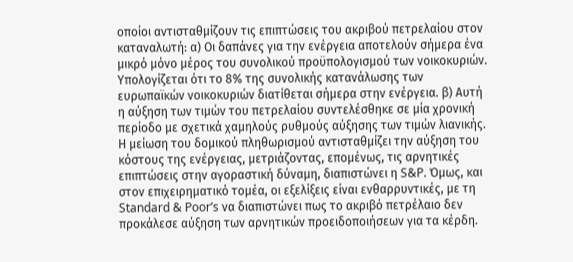οποίοι αντισταθμίζουν τις επιπτώσεις του ακριβού πετρελαίου στον καταναλωτή: α) Οι δαπάνες για την ενέργεια αποτελούν σήμερα ένα μικρό μόνο μέρος του συνολικού προϋπολογισμού των νοικοκυριών. Υπολογίζεται ότι το 8% της συνολικής κατανάλωσης των ευρωπαϊκών νοικοκυριών διατίθεται σήμερα στην ενέργεια. β) Αυτή η αύξηση των τιμών του πετρελαίου συντελέσθηκε σε μία χρονική περίοδο με σχετικά χαμηλούς ρυθμούς αύξησης των τιμών λιανικής. Η μείωση του δομικού πληθωρισμού αντισταθμίζει την αύξηση του κόστους της ενέργειας, μετριάζοντας, επομένως, τις αρνητικές επιπτώσεις στην αγοραστική δύναμη, διαπιστώνει η S&P. Όμως, και στον επιχειρηματικό τομέα, οι εξελίξεις είναι ενθαρρυντικές, με τη Standard & Poor’s να διαπιστώνει πως το ακριβό πετρέλαιο δεν προκάλεσε αύξηση των αρνητικών προειδοποιήσεων για τα κέρδη.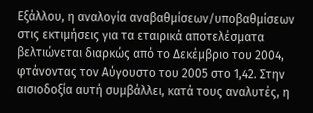Εξάλλου, η αναλογία αναβαθμίσεων/υποβαθμίσεων στις εκτιμήσεις για τα εταιρικά αποτελέσματα βελτιώνεται διαρκώς από το Δεκέμβριο του 2004, φτάνοντας τον Αύγουστο του 2005 στο 1,42. Στην αισιοδοξία αυτή συμβάλλει, κατά τους αναλυτές, η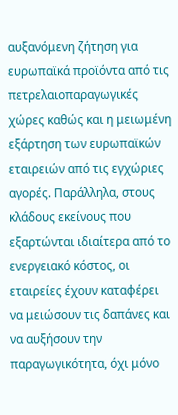αυξανόμενη ζήτηση για ευρωπαϊκά προϊόντα από τις πετρελαιοπαραγωγικές χώρες καθώς και η μειωμένη εξάρτηση των ευρωπαϊκών εταιρειών από τις εγχώριες αγορές. Παράλληλα, στους κλάδους εκείνους που εξαρτώνται ιδιαίτερα από το ενεργειακό κόστος, οι εταιρείες έχουν καταφέρει να μειώσουν τις δαπάνες και να αυξήσουν την παραγωγικότητα, όχι μόνο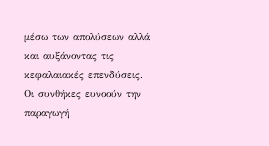μέσω των απολύσεων αλλά και αυξάνοντας τις κεφαλαιακές επενδύσεις. Οι συνθήκες ευνοούν την παραγωγή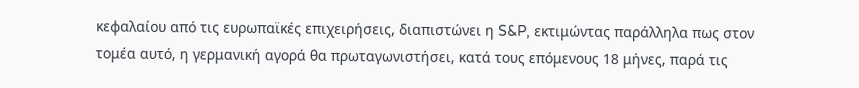κεφαλαίου από τις ευρωπαϊκές επιχειρήσεις, διαπιστώνει η S&P, εκτιμώντας παράλληλα πως στον τομέα αυτό, η γερμανική αγορά θα πρωταγωνιστήσει, κατά τους επόμενους 18 μήνες, παρά τις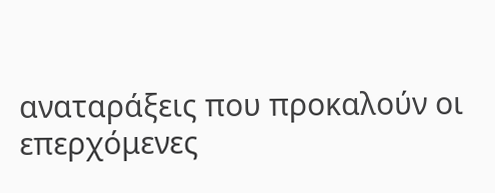αναταράξεις που προκαλούν οι επερχόμενες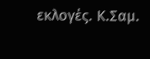εκλογές. Κ.Σαμ.